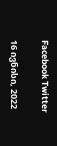Facebook Twitter

16 ივნისი, 2022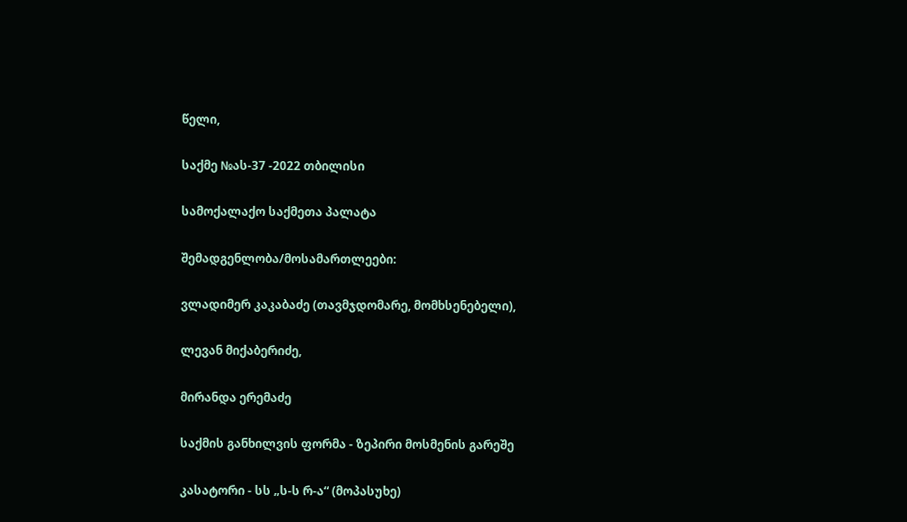წელი,

საქმე №ას-37 -2022 თბილისი

სამოქალაქო საქმეთა პალატა

შემადგენლობა/მოსამართლეები:

ვლადიმერ კაკაბაძე (თავმჯდომარე, მომხსენებელი),

ლევან მიქაბერიძე,

მირანდა ერემაძე

საქმის განხილვის ფორმა - ზეპირი მოსმენის გარეშე

კასატორი - სს „ს-ს რ-ა“ (მოპასუხე)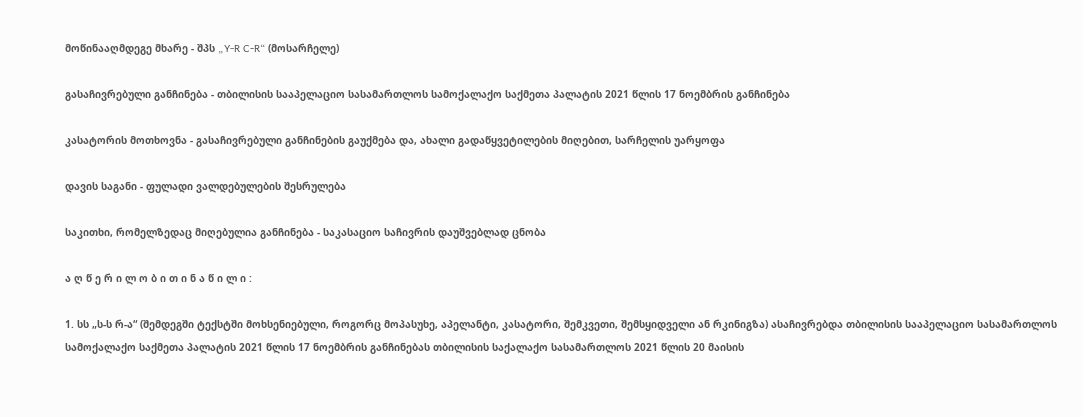მოწინააღმდეგე მხარე - შპს „Y-R C-R“ (მოსარჩელე)

გასაჩივრებული განჩინება - თბილისის სააპელაციო სასამართლოს სამოქალაქო საქმეთა პალატის 2021 წლის 17 ნოემბრის განჩინება

კასატორის მოთხოვნა - გასაჩივრებული განჩინების გაუქმება და, ახალი გადაწყვეტილების მიღებით, სარჩელის უარყოფა

დავის საგანი - ფულადი ვალდებულების შესრულება

საკითხი, რომელზედაც მიღებულია განჩინება - საკასაციო საჩივრის დაუშვებლად ცნობა

ა ღ წ ე რ ი ლ ო ბ ი თ ი ნ ა წ ი ლ ი :

1. სს „ს-ს რ-ა“ (შემდეგში ტექსტში მოხსენიებული, როგორც მოპასუხე, აპელანტი, კასატორი, შემკვეთი, შემსყიდველი ან რკინიგზა) ასაჩივრებდა თბილისის სააპელაციო სასამართლოს სამოქალაქო საქმეთა პალატის 2021 წლის 17 ნოემბრის განჩინებას თბილისის საქალაქო სასამართლოს 2021 წლის 20 მაისის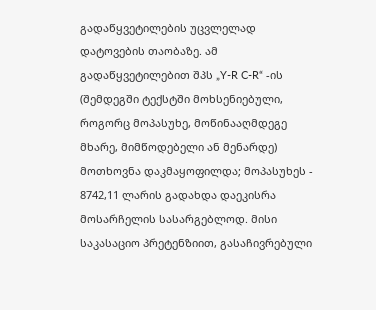გადაწყვეტილების უცვლელად დატოვების თაობაზე. ამ გადაწყვეტილებით შპს „Y-R C-R“ -ის (შემდეგში ტექსტში მოხსენიებული, როგორც მოპასუხე, მოწინააღმდეგე მხარე, მიმწოდებელი ან მენარდე) მოთხოვნა დაკმაყოფილდა; მოპასუხეს - 8742,11 ლარის გადახდა დაეკისრა მოსარჩელის სასარგებლოდ. მისი საკასაციო პრეტენზიით, გასაჩივრებული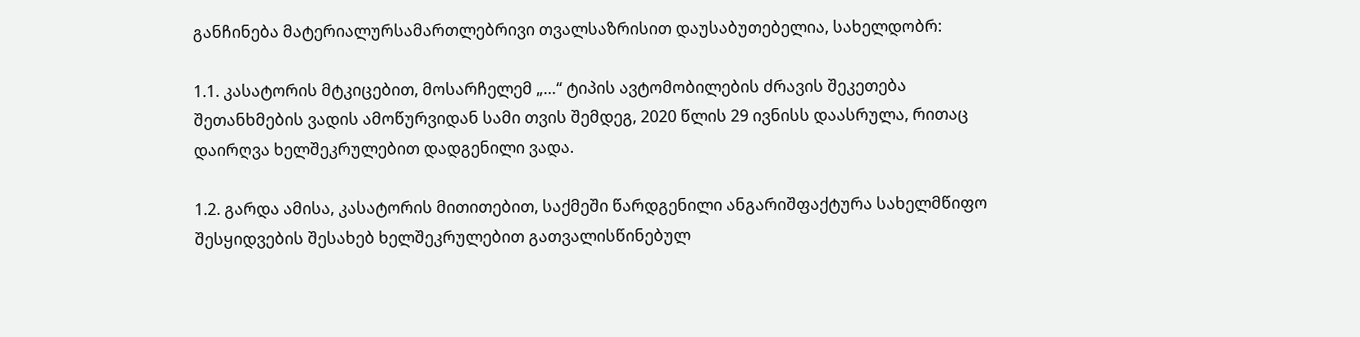განჩინება მატერიალურსამართლებრივი თვალსაზრისით დაუსაბუთებელია, სახელდობრ:

1.1. კასატორის მტკიცებით, მოსარჩელემ „…“ ტიპის ავტომობილების ძრავის შეკეთება შეთანხმების ვადის ამოწურვიდან სამი თვის შემდეგ, 2020 წლის 29 ივნისს დაასრულა, რითაც დაირღვა ხელშეკრულებით დადგენილი ვადა.

1.2. გარდა ამისა, კასატორის მითითებით, საქმეში წარდგენილი ანგარიშფაქტურა სახელმწიფო შესყიდვების შესახებ ხელშეკრულებით გათვალისწინებულ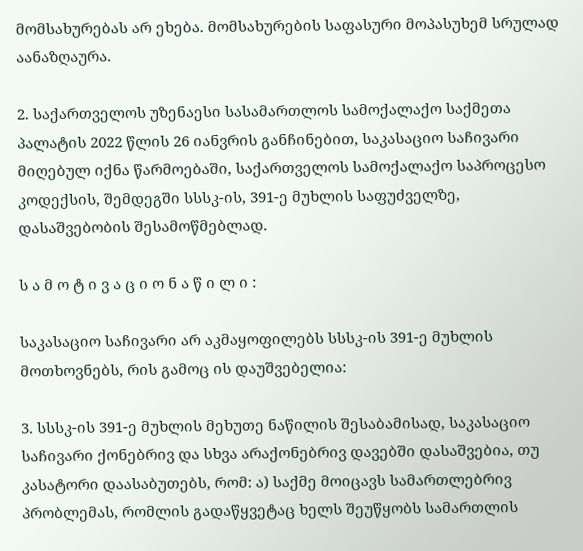მომსახურებას არ ეხება. მომსახურების საფასური მოპასუხემ სრულად აანაზღაურა.

2. საქართველოს უზენაესი სასამართლოს სამოქალაქო საქმეთა პალატის 2022 წლის 26 იანვრის განჩინებით, საკასაციო საჩივარი მიღებულ იქნა წარმოებაში, საქართველოს სამოქალაქო საპროცესო კოდექსის, შემდეგში სსსკ-ის, 391-ე მუხლის საფუძველზე, დასაშვებობის შესამოწმებლად.

ს ა მ ო ტ ი ვ ა ც ი ო ნ ა წ ი ლ ი :

საკასაციო საჩივარი არ აკმაყოფილებს სსსკ-ის 391-ე მუხლის მოთხოვნებს, რის გამოც ის დაუშვებელია:

3. სსსკ-ის 391-ე მუხლის მეხუთე ნაწილის შესაბამისად, საკასაციო საჩივარი ქონებრივ და სხვა არაქონებრივ დავებში დასაშვებია, თუ კასატორი დაასაბუთებს, რომ: ა) საქმე მოიცავს სამართლებრივ პრობლემას, რომლის გადაწყვეტაც ხელს შეუწყობს სამართლის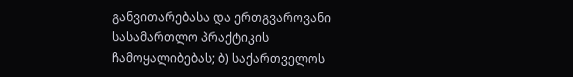განვითარებასა და ერთგვაროვანი სასამართლო პრაქტიკის ჩამოყალიბებას; ბ) საქართველოს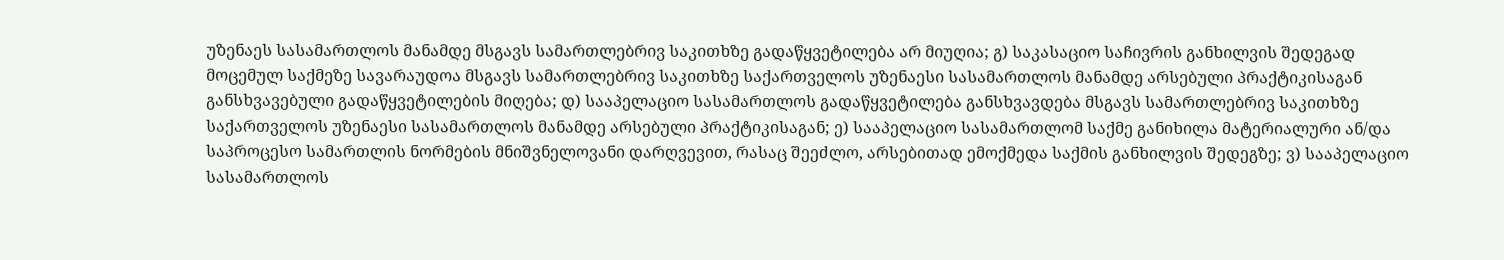უზენაეს სასამართლოს მანამდე მსგავს სამართლებრივ საკითხზე გადაწყვეტილება არ მიუღია; გ) საკასაციო საჩივრის განხილვის შედეგად მოცემულ საქმეზე სავარაუდოა მსგავს სამართლებრივ საკითხზე საქართველოს უზენაესი სასამართლოს მანამდე არსებული პრაქტიკისაგან განსხვავებული გადაწყვეტილების მიღება; დ) სააპელაციო სასამართლოს გადაწყვეტილება განსხვავდება მსგავს სამართლებრივ საკითხზე საქართველოს უზენაესი სასამართლოს მანამდე არსებული პრაქტიკისაგან; ე) სააპელაციო სასამართლომ საქმე განიხილა მატერიალური ან/და საპროცესო სამართლის ნორმების მნიშვნელოვანი დარღვევით, რასაც შეეძლო, არსებითად ემოქმედა საქმის განხილვის შედეგზე; ვ) სააპელაციო სასამართლოს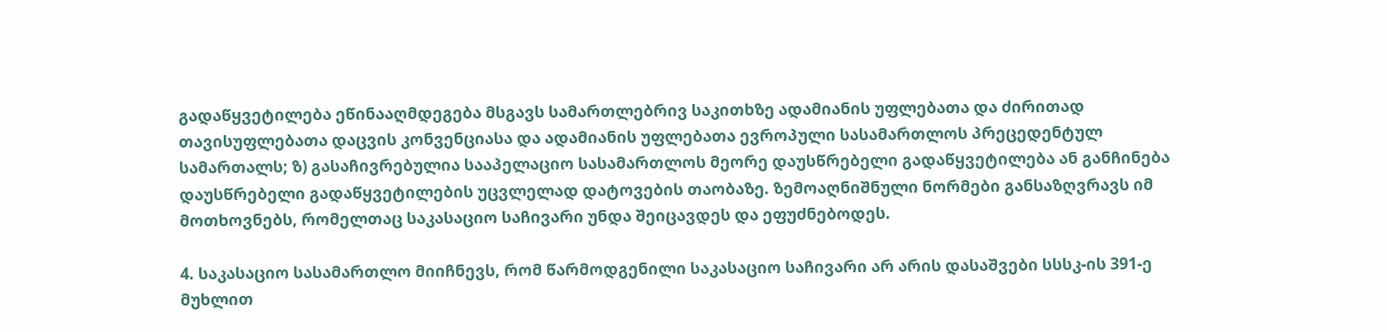გადაწყვეტილება ეწინააღმდეგება მსგავს სამართლებრივ საკითხზე ადამიანის უფლებათა და ძირითად თავისუფლებათა დაცვის კონვენციასა და ადამიანის უფლებათა ევროპული სასამართლოს პრეცედენტულ სამართალს; ზ) გასაჩივრებულია სააპელაციო სასამართლოს მეორე დაუსწრებელი გადაწყვეტილება ან განჩინება დაუსწრებელი გადაწყვეტილების უცვლელად დატოვების თაობაზე. ზემოაღნიშნული ნორმები განსაზღვრავს იმ მოთხოვნებს, რომელთაც საკასაციო საჩივარი უნდა შეიცავდეს და ეფუძნებოდეს.

4. საკასაციო სასამართლო მიიჩნევს, რომ წარმოდგენილი საკასაციო საჩივარი არ არის დასაშვები სსსკ-ის 391-ე მუხლით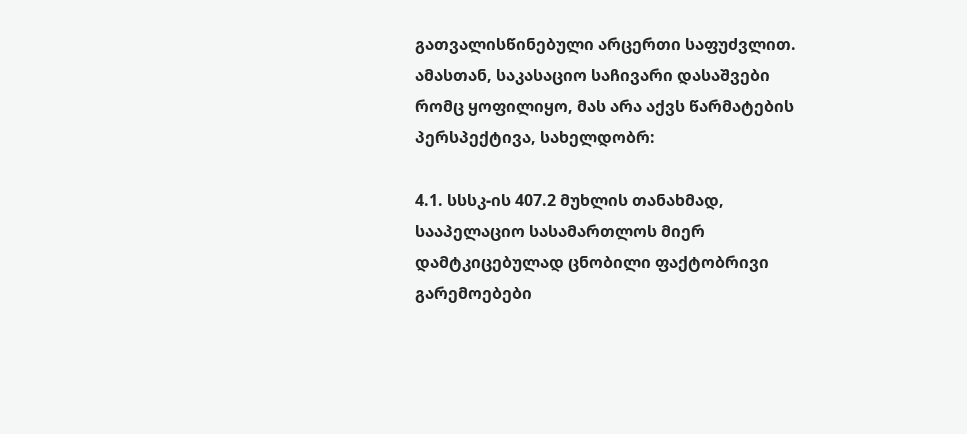გათვალისწინებული არცერთი საფუძვლით. ამასთან, საკასაციო საჩივარი დასაშვები რომც ყოფილიყო, მას არა აქვს წარმატების პერსპექტივა, სახელდობრ:

4.1. სსსკ-ის 407.2 მუხლის თანახმად, სააპელაციო სასამართლოს მიერ დამტკიცებულად ცნობილი ფაქტობრივი გარემოებები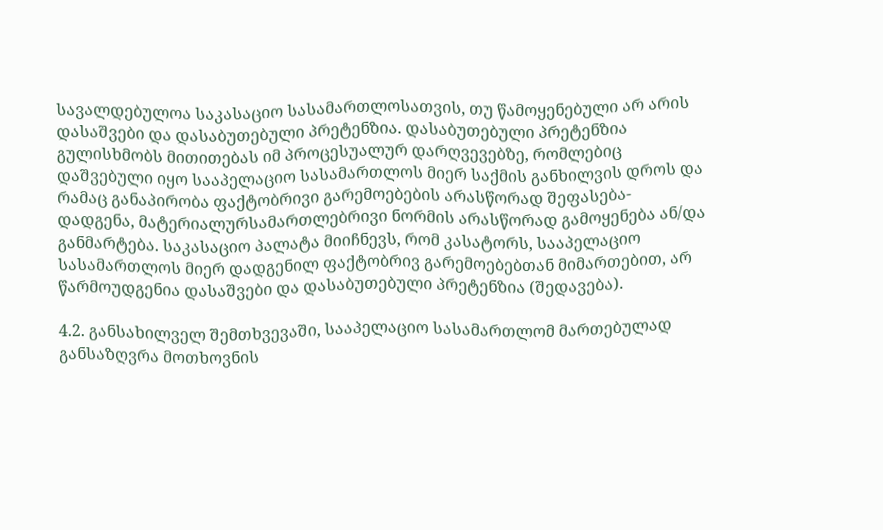სავალდებულოა საკასაციო სასამართლოსათვის, თუ წამოყენებული არ არის დასაშვები და დასაბუთებული პრეტენზია. დასაბუთებული პრეტენზია გულისხმობს მითითებას იმ პროცესუალურ დარღვევებზე, რომლებიც დაშვებული იყო სააპელაციო სასამართლოს მიერ საქმის განხილვის დროს და რამაც განაპირობა ფაქტობრივი გარემოებების არასწორად შეფასება-დადგენა, მატერიალურსამართლებრივი ნორმის არასწორად გამოყენება ან/და განმარტება. საკასაციო პალატა მიიჩნევს, რომ კასატორს, სააპელაციო სასამართლოს მიერ დადგენილ ფაქტობრივ გარემოებებთან მიმართებით, არ წარმოუდგენია დასაშვები და დასაბუთებული პრეტენზია (შედავება).

4.2. განსახილველ შემთხვევაში, სააპელაციო სასამართლომ მართებულად განსაზღვრა მოთხოვნის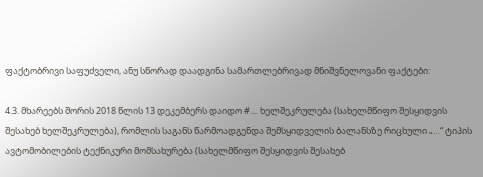ფაქტობრივი საფუძველი, ანუ სწორად დაადგინა სამართლებრივად მნიშვნელოვანი ფაქტები:

4.3. მხარეებს შორის 2018 წლის 13 დეკემბერს დაიდო #.... ხელშეკრულება (სახელმწიფო შესყიდვის შესახებ ხელშეკრულება), რომლის საგანს წარმოადგენდა შემსყიდველის ბალანსზე რიცხული „…“ ტიპის ავტომობილების ტექნიკური მომსახურება (სახელმწიფო შესყიდვის შესახებ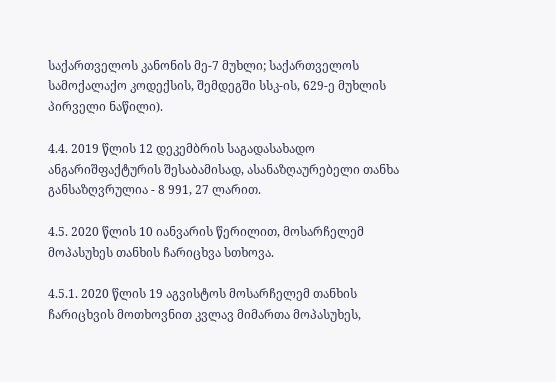საქართველოს კანონის მე-7 მუხლი; საქართველოს სამოქალაქო კოდექსის, შემდეგში სსკ-ის, 629-ე მუხლის პირველი ნაწილი).

4.4. 2019 წლის 12 დეკემბრის საგადასახადო ანგარიშფაქტურის შესაბამისად, ასანაზღაურებელი თანხა განსაზღვრულია - 8 991, 27 ლარით.

4.5. 2020 წლის 10 იანვარის წერილით, მოსარჩელემ მოპასუხეს თანხის ჩარიცხვა სთხოვა.

4.5.1. 2020 წლის 19 აგვისტოს მოსარჩელემ თანხის ჩარიცხვის მოთხოვნით კვლავ მიმართა მოპასუხეს,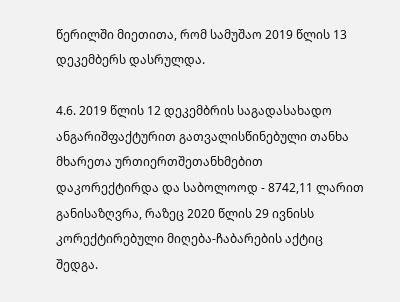წერილში მიეთითა, რომ სამუშაო 2019 წლის 13 დეკემბერს დასრულდა.

4.6. 2019 წლის 12 დეკემბრის საგადასახადო ანგარიშფაქტურით გათვალისწინებული თანხა მხარეთა ურთიერთშეთანხმებით დაკორექტირდა და საბოლოოდ - 8742,11 ლარით განისაზღვრა, რაზეც 2020 წლის 29 ივნისს კორექტირებული მიღება-ჩაბარების აქტიც შედგა.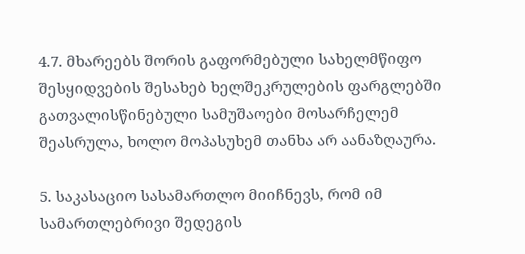4.7. მხარეებს შორის გაფორმებული სახელმწიფო შესყიდვების შესახებ ხელშეკრულების ფარგლებში გათვალისწინებული სამუშაოები მოსარჩელემ შეასრულა, ხოლო მოპასუხემ თანხა არ აანაზღაურა.

5. საკასაციო სასამართლო მიიჩნევს, რომ იმ სამართლებრივი შედეგის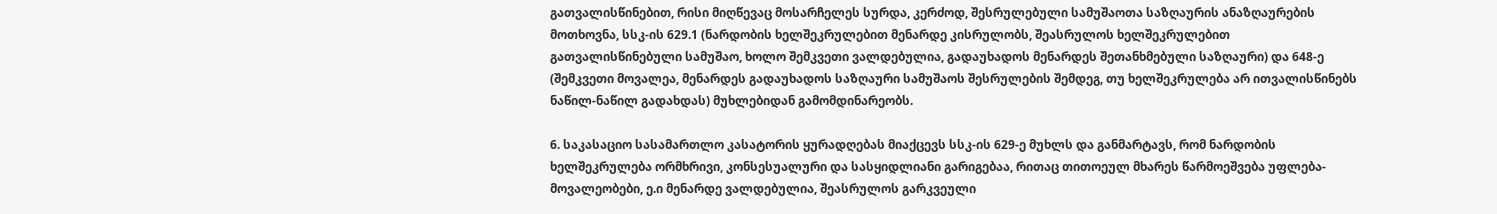გათვალისწინებით, რისი მიღწევაც მოსარჩელეს სურდა, კერძოდ, შესრულებული სამუშაოთა საზღაურის ანაზღაურების მოთხოვნა, სსკ-ის 629.1 (ნარდობის ხელშეკრულებით მენარდე კისრულობს, შეასრულოს ხელშეკრულებით გათვალისწინებული სამუშაო, ხოლო შემკვეთი ვალდებულია, გადაუხადოს მენარდეს შეთანხმებული საზღაური) და 648-ე (შემკვეთი მოვალეა, მენარდეს გადაუხადოს საზღაური სამუშაოს შესრულების შემდეგ, თუ ხელშეკრულება არ ითვალისწინებს ნაწილ-ნაწილ გადახდას) მუხლებიდან გამომდინარეობს.

6. საკასაციო სასამართლო კასატორის ყურადღებას მიაქცევს სსკ-ის 629-ე მუხლს და განმარტავს, რომ ნარდობის ხელშეკრულება ორმხრივი, კონსესუალური და სასყიდლიანი გარიგებაა, რითაც თითოეულ მხარეს წარმოეშვება უფლება-მოვალეობები, ე.ი მენარდე ვალდებულია, შეასრულოს გარკვეული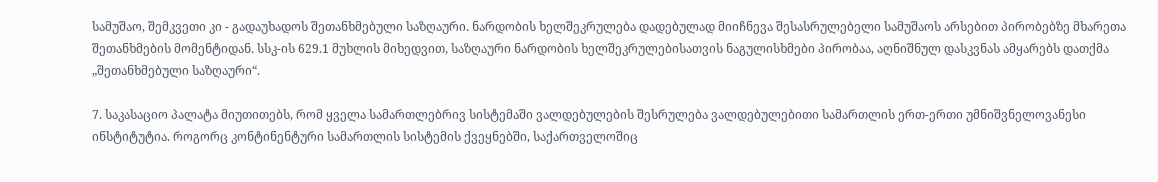სამუშაო, შემკვეთი კი - გადაუხადოს შეთანხმებული საზღაური. ნარდობის ხელშეკრულება დადებულად მიიჩნევა შესასრულებელი სამუშაოს არსებით პირობებზე მხარეთა შეთანხმების მომენტიდან. სსკ-ის 629.1 მუხლის მიხედვით, საზღაური ნარდობის ხელშეკრულებისათვის ნაგულისხმები პირობაა, აღნიშნულ დასკვნას ამყარებს დათქმა „შეთანხმებული საზღაური“.

7. საკასაციო პალატა მიუთითებს, რომ ყველა სამართლებრივ სისტემაში ვალდებულების შესრულება ვალდებულებითი სამართლის ერთ-ერთი უმნიშვნელოვანესი ინსტიტუტია. როგორც კონტინენტური სამართლის სისტემის ქვეყნებში, საქართველოშიც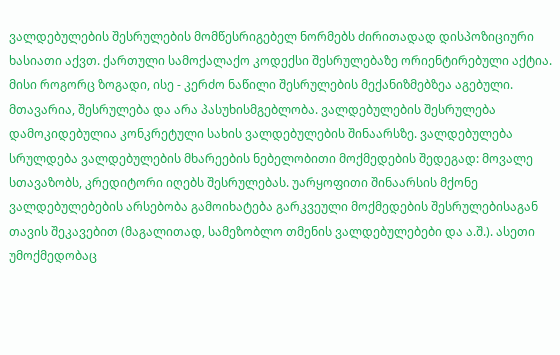ვალდებულების შესრულების მომწესრიგებელ ნორმებს ძირითადად დისპოზიციური ხასიათი აქვთ. ქართული სამოქალაქო კოდექსი შესრულებაზე ორიენტირებული აქტია. მისი როგორც ზოგადი, ისე - კერძო ნაწილი შესრულების მექანიზმებზეა აგებული. მთავარია, შესრულება და არა პასუხისმგებლობა. ვალდებულების შესრულება დამოკიდებულია კონკრეტული სახის ვალდებულების შინაარსზე. ვალდებულება სრულდება ვალდებულების მხარეების ნებელობითი მოქმედების შედეგად: მოვალე სთავაზობს, კრედიტორი იღებს შესრულებას. უარყოფითი შინაარსის მქონე ვალდებულებების არსებობა გამოიხატება გარკვეული მოქმედების შესრულებისაგან თავის შეკავებით (მაგალითად, სამეზობლო თმენის ვალდებულებები და ა.შ.). ასეთი უმოქმედობაც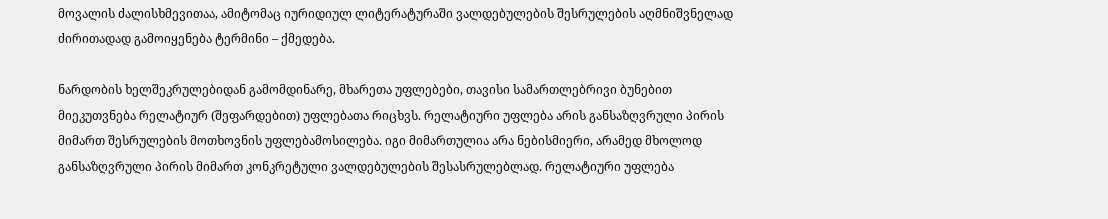მოვალის ძალისხმევითაა, ამიტომაც იურიდიულ ლიტერატურაში ვალდებულების შესრულების აღმნიშვნელად ძირითადად გამოიყენება ტერმინი – ქმედება.

ნარდობის ხელშეკრულებიდან გამომდინარე, მხარეთა უფლებები, თავისი სამართლებრივი ბუნებით მიეკუთვნება რელატიურ (შეფარდებით) უფლებათა რიცხვს. რელატიური უფლება არის განსაზღვრული პირის მიმართ შესრულების მოთხოვნის უფლებამოსილება. იგი მიმართულია არა ნებისმიერი, არამედ მხოლოდ განსაზღვრული პირის მიმართ კონკრეტული ვალდებულების შესასრულებლად. რელატიური უფლება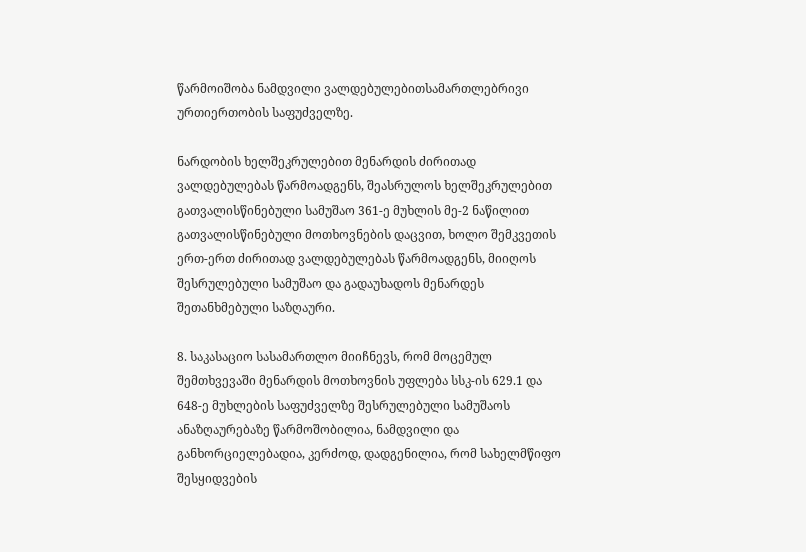წარმოიშობა ნამდვილი ვალდებულებითსამართლებრივი ურთიერთობის საფუძველზე.

ნარდობის ხელშეკრულებით მენარდის ძირითად ვალდებულებას წარმოადგენს, შეასრულოს ხელშეკრულებით გათვალისწინებული სამუშაო 361-ე მუხლის მე-2 ნაწილით გათვალისწინებული მოთხოვნების დაცვით, ხოლო შემკვეთის ერთ-ერთ ძირითად ვალდებულებას წარმოადგენს, მიიღოს შესრულებული სამუშაო და გადაუხადოს მენარდეს შეთანხმებული საზღაური.

8. საკასაციო სასამართლო მიიჩნევს, რომ მოცემულ შემთხვევაში მენარდის მოთხოვნის უფლება სსკ-ის 629.1 და 648-ე მუხლების საფუძველზე შესრულებული სამუშაოს ანაზღაურებაზე წარმოშობილია, ნამდვილი და განხორციელებადია, კერძოდ, დადგენილია, რომ სახელმწიფო შესყიდვების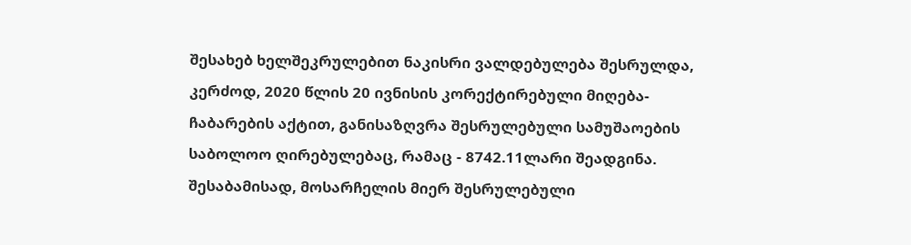შესახებ ხელშეკრულებით ნაკისრი ვალდებულება შესრულდა, კერძოდ, 2020 წლის 20 ივნისის კორექტირებული მიღება-ჩაბარების აქტით, განისაზღვრა შესრულებული სამუშაოების საბოლოო ღირებულებაც, რამაც - 8742.11ლარი შეადგინა. შესაბამისად, მოსარჩელის მიერ შესრულებული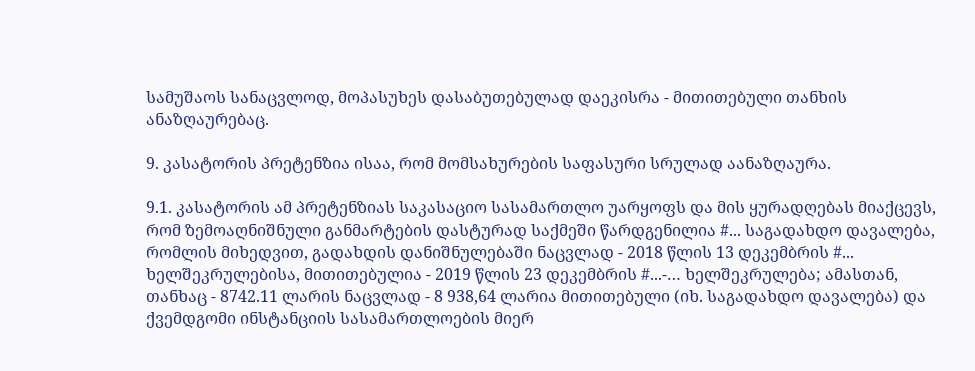სამუშაოს სანაცვლოდ, მოპასუხეს დასაბუთებულად დაეკისრა - მითითებული თანხის ანაზღაურებაც.

9. კასატორის პრეტენზია ისაა, რომ მომსახურების საფასური სრულად აანაზღაურა.

9.1. კასატორის ამ პრეტენზიას საკასაციო სასამართლო უარყოფს და მის ყურადღებას მიაქცევს, რომ ზემოაღნიშნული განმარტების დასტურად საქმეში წარდგენილია #... საგადახდო დავალება, რომლის მიხედვით, გადახდის დანიშნულებაში ნაცვლად - 2018 წლის 13 დეკემბრის #... ხელშეკრულებისა, მითითებულია - 2019 წლის 23 დეკემბრის #...-… ხელშეკრულება; ამასთან, თანხაც - 8742.11 ლარის ნაცვლად - 8 938,64 ლარია მითითებული (იხ. საგადახდო დავალება) და ქვემდგომი ინსტანციის სასამართლოების მიერ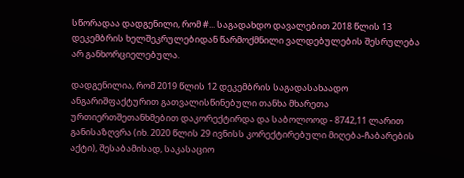სწორადაა დადგენილი, რომ #... საგადახდო დავალებით 2018 წლის 13 დეკემბრის ხელშეკრულებიდან წარმოქმნილი ვალდებულების შესრულება არ განხორციელებულა.

დადგენილია, რომ 2019 წლის 12 დეკემბრის საგადასახაადო ანგარიშფაქტურით გათვალისწინებული თანხა მხარეთა ურთიერთშეთანხმებით დაკორექტირდა და საბოლოოდ - 8742,11 ლარით განისაზღვრა (იხ. 2020 წლის 29 ივნისს კორექტირებული მიღება-ჩაბარების აქტი), შესაბამისად, საკასაციო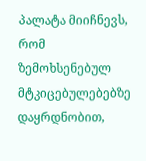პალატა მიიჩნევს, რომ ზემოხსენებულ მტკიცებულებებზე დაყრდნობით,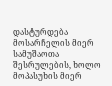დასტურდება მოსარჩელის მიერ სამუშაოთა შესრულების, ხოლო მოპასუხის მიერ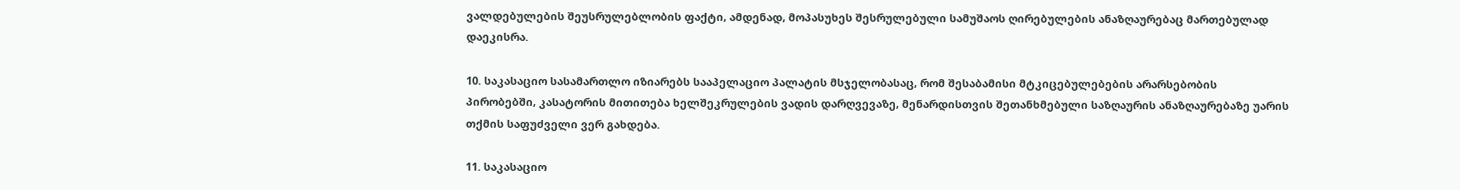ვალდებულების შეუსრულებლობის ფაქტი, ამდენად, მოპასუხეს შესრულებული სამუშაოს ღირებულების ანაზღაურებაც მართებულად დაეკისრა.

10. საკასაციო სასამართლო იზიარებს სააპელაციო პალატის მსჯელობასაც, რომ შესაბამისი მტკიცებულებების არარსებობის პირობებში, კასატორის მითითება ხელშეკრულების ვადის დარღვევაზე, მენარდისთვის შეთანხმებული საზღაურის ანაზღაურებაზე უარის თქმის საფუძველი ვერ გახდება.

11. საკასაციო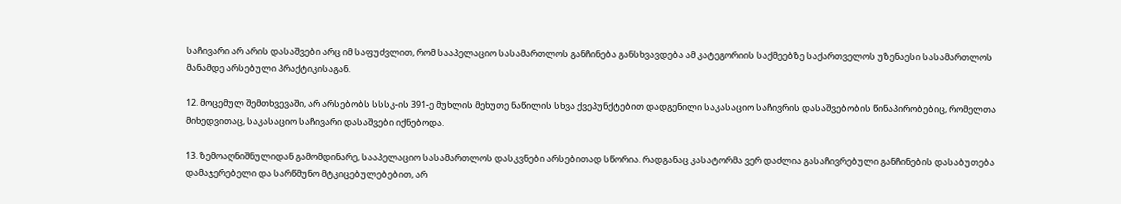საჩივარი არ არის დასაშვები არც იმ საფუძვლით, რომ სააპელაციო სასამართლოს განჩინება განსხვავდება ამ კატეგორიის საქმეებზე საქართველოს უზენაესი სასამართლოს მანამდე არსებული პრაქტიკისაგან.

12. მოცემულ შემთხვევაში, არ არსებობს სსსკ-ის 391-ე მუხლის მეხუთე ნაწილის სხვა ქვეპუნქტებით დადგენილი საკასაციო საჩივრის დასაშვებობის წინაპირობებიც, რომელთა მიხედვითაც, საკასაციო საჩივარი დასაშვები იქნებოდა.

13. ზემოაღნიშნულიდან გამომდინარე, სააპელაციო სასამართლოს დასკვნები არსებითად სწორია. რადგანაც კასატორმა ვერ დაძლია გასაჩივრებული განჩინების დასაბუთება დამაჯერებელი და სარწმუნო მტკიცებულებებით, არ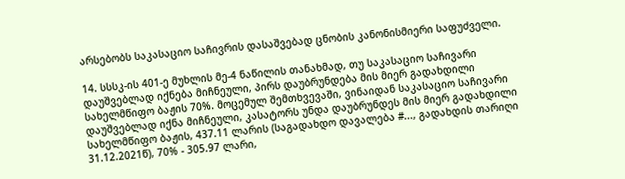არსებობს საკასაციო საჩივრის დასაშვებად ცნობის კანონისმიერი საფუძველი.

14. სსსკ-ის 401-ე მუხლის მე-4 ნაწილის თანახმად, თუ საკასაციო საჩივარი დაუშვებლად იქნება მიჩნეული, პირს დაუბრუნდება მის მიერ გადახდილი სახელმწიფო ბაჟის 70%. მოცემულ შემთხვევაში, ვინაიდან საკასაციო საჩივარი დაუშვებლად იქნა მიჩნეული, კასატორს უნდა დაუბრუნდეს მის მიერ გადახდილი სახელმწიფო ბაჟის, 437.11 ლარის (საგადახდო დავალება #..., გადახდის თარიღი 31.12.2021წ), 70% - 305.97 ლარი,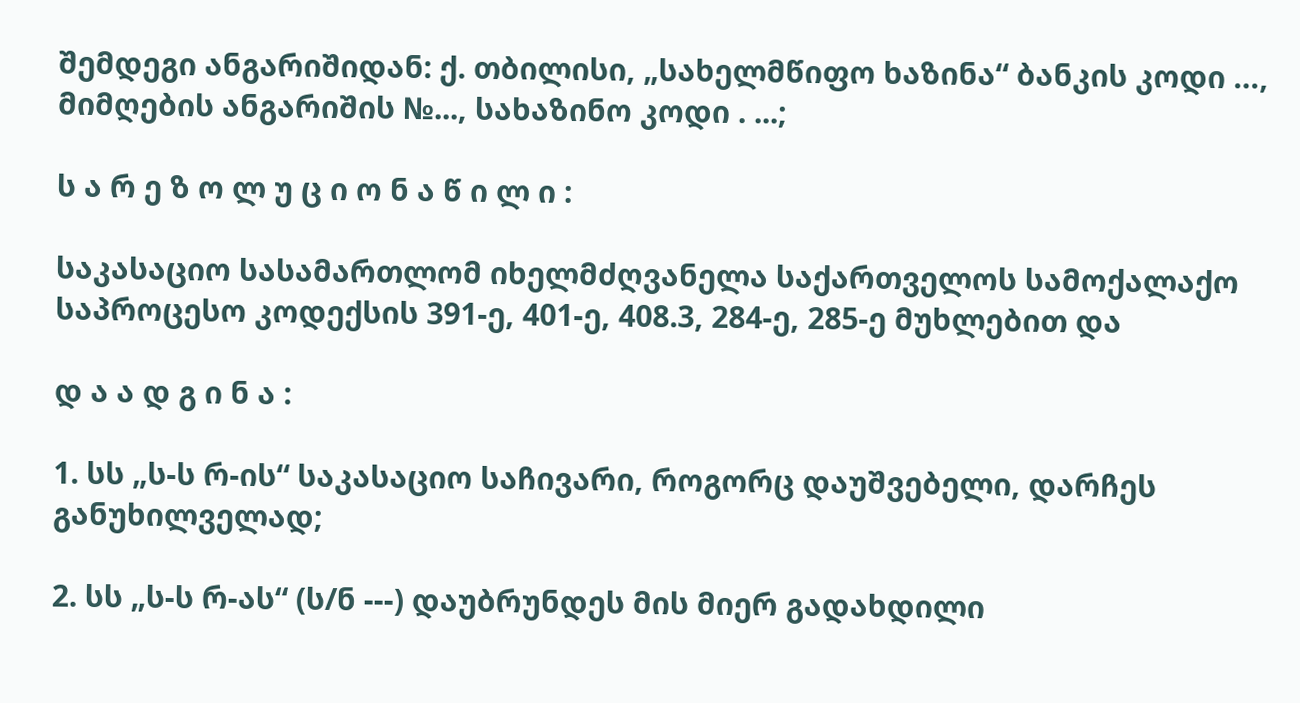შემდეგი ანგარიშიდან: ქ. თბილისი, „სახელმწიფო ხაზინა“ ბანკის კოდი …, მიმღების ანგარიშის №..., სახაზინო კოდი . ...;

ს ა რ ე ზ ო ლ უ ც ი ო ნ ა წ ი ლ ი :

საკასაციო სასამართლომ იხელმძღვანელა საქართველოს სამოქალაქო საპროცესო კოდექსის 391-ე, 401-ე, 408.3, 284-ე, 285-ე მუხლებით და

დ ა ა დ გ ი ნ ა :

1. სს „ს-ს რ-ის“ საკასაციო საჩივარი, როგორც დაუშვებელი, დარჩეს განუხილველად;

2. სს „ს-ს რ-ას“ (ს/ნ ---) დაუბრუნდეს მის მიერ გადახდილი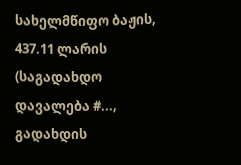სახელმწიფო ბაჟის, 437.11 ლარის (საგადახდო დავალება #..., გადახდის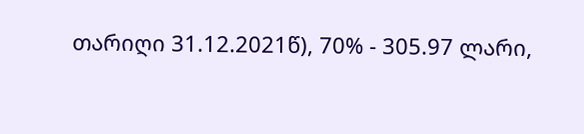თარიღი 31.12.2021წ), 70% - 305.97 ლარი,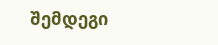შემდეგი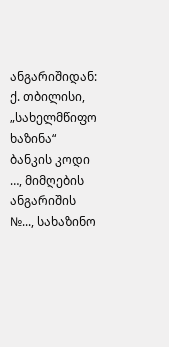ანგარიშიდან: ქ. თბილისი, „სახელმწიფო ხაზინა“ ბანკის კოდი …, მიმღების ანგარიშის №..., სახაზინო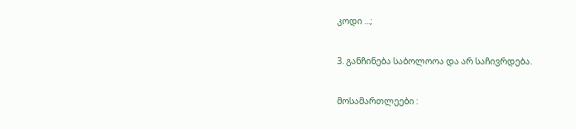კოდი ...;

3. განჩინება საბოლოოა და არ საჩივრდება.

მოსამართლეები :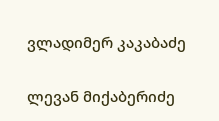ვლადიმერ კაკაბაძე

ლევან მიქაბერიძე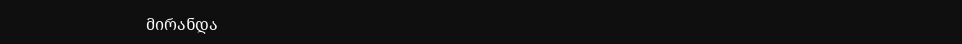მირანდა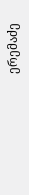ერემაძე